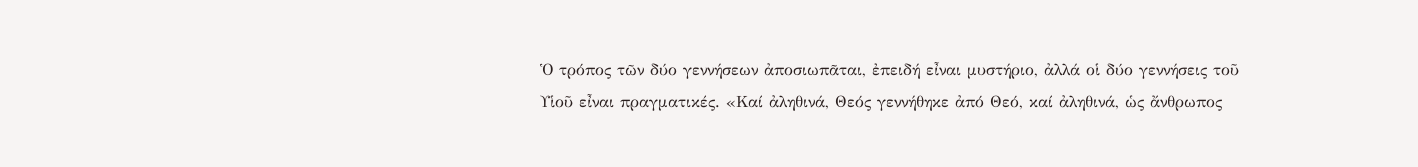Ὁ τρόπος τῶν δύο γεννήσεων ἀποσιωπᾶται, ἐπειδή εἶναι μυστήριο, ἀλλά οἱ δύο γεννήσεις τοῦ Υἱοῦ εἶναι πραγματικές. «Καί ἀληθινά, Θεός γεννήθηκε ἀπό Θεό, καί ἀληθινά, ὡς ἄνθρωπος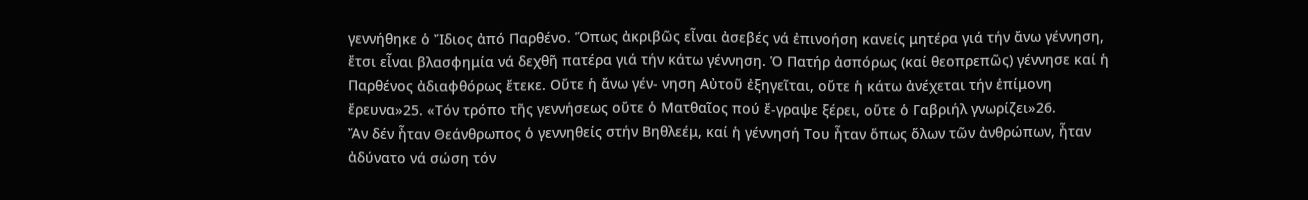γεννήθηκε ὁ Ἴδιος ἀπό Παρθένο. Ὅπως ἀκριβῶς εἶναι ἀσεβές νά ἐπινοήση κανείς μητέρα γιά τήν ἄνω γέννηση, ἔτσι εἶναι βλασφημία νά δεχθῆ πατέρα γιά τήν κάτω γέννηση. Ὁ Πατήρ ἀσπόρως (καί θεοπρεπῶς) γέννησε καί ἡ Παρθένος ἀδιαφθόρως ἔτεκε. Οὔτε ἡ ἄνω γέν- νηση Αὐτοῦ ἐξηγεῖται, οὔτε ἡ κάτω ἀνέχεται τήν ἐπίμονη ἔρευνα»25. «Τόν τρόπο τῆς γεννήσεως οὔτε ὁ Ματθαῖος πού ἔ-γραψε ξέρει, οὔτε ὁ Γαβριήλ γνωρίζει»26.
Ἄν δέν ἦταν Θεάνθρωπος ὁ γεννηθείς στήν Βηθλεέμ, καί ἡ γέννησή Του ἦταν ὅπως ὅλων τῶν ἀνθρώπων, ἦταν ἀδύνατο νά σώση τόν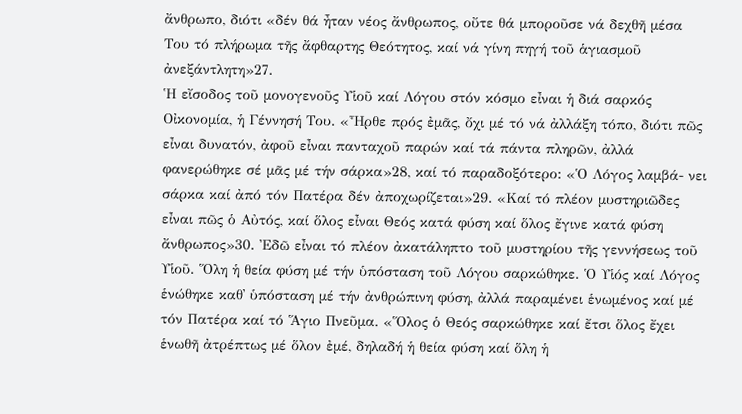ἄνθρωπο, διότι «δέν θά ἦταν νέος ἄνθρωπος, οὔτε θά μποροῦσε νά δεχθῆ μέσα Του τό πλήρωμα τῆς ἄφθαρτης Θεότητος, καί νά γίνη πηγή τοῦ ἁγιασμοῦ ἀνεξάντλητη»27.
Ἡ εἴσοδος τοῦ μονογενοῦς Υἱοῦ καί Λόγου στόν κόσμο εἶναι ἡ διά σαρκός Οἰκονομία, ἡ Γέννησή Του. «Ἦρθε πρός ἐμᾶς, ὄχι μέ τό νά ἀλλάξη τόπο, διότι πῶς εἶναι δυνατόν, ἀφοῦ εἶναι πανταχοῦ παρών καί τά πάντα πληρῶν, ἀλλά φανερώθηκε σέ μᾶς μέ τήν σάρκα»28, καί τό παραδοξότερο: «Ὁ Λόγος λαμβά- νει σάρκα καί ἀπό τόν Πατέρα δέν ἀποχωρίζεται»29. «Καί τό πλέον μυστηριῶδες εἶναι πῶς ὁ Αὐτός, καί ὅλος εἶναι Θεός κατά φύση καί ὅλος ἔγινε κατά φύση ἄνθρωπος»30. Ἐδῶ εἶναι τό πλέον ἀκατάληπτο τοῦ μυστηρίου τῆς γεννήσεως τοῦ Υἱοῦ. Ὅλη ἡ θεία φύση μέ τήν ὑπόσταση τοῦ Λόγου σαρκώθηκε. Ὁ Υἱός καί Λόγος ἑνώθηκε καθ᾿ ὑπόσταση μέ τήν ἀνθρώπινη φύση, ἀλλά παραμένει ἑνωμένος καί μέ τόν Πατέρα καί τό Ἅγιο Πνεῦμα. «Ὅλος ὁ Θεός σαρκώθηκε καί ἔτσι ὅλος ἔχει ἑνωθῆ ἀτρέπτως μέ ὅλον ἐμέ, δηλαδή ἡ θεία φύση καί ὅλη ἡ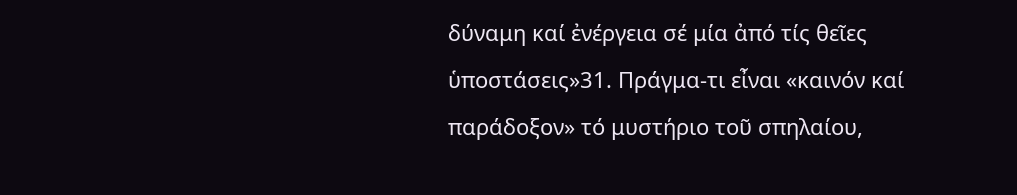δύναμη καί ἐνέργεια σέ μία ἀπό τίς θεῖες ὑποστάσεις»31. Πράγμα-τι εἶναι «καινόν καί παράδοξον» τό μυστήριο τοῦ σπηλαίου,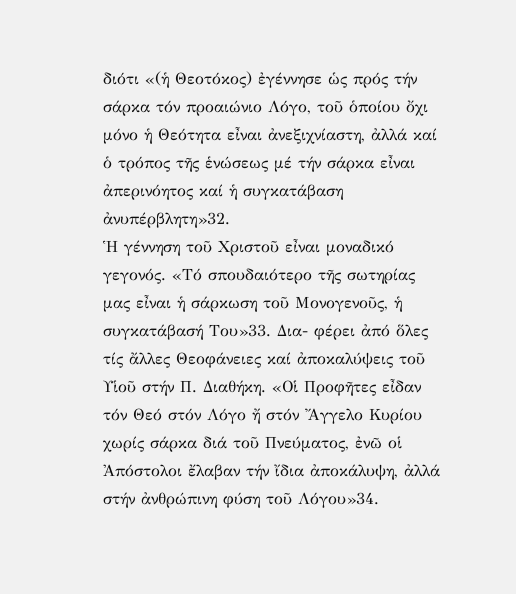διότι «(ἡ Θεοτόκος) ἐγέννησε ὡς πρός τήν σάρκα τόν προαιώνιο Λόγο, τοῦ ὁποίου ὄχι μόνο ἡ Θεότητα εἶναι ἀνεξιχνίαστη, ἀλλά καί ὁ τρόπος τῆς ἑνώσεως μέ τήν σάρκα εἶναι ἀπερινόητος καί ἡ συγκατάβαση ἀνυπέρβλητη»32.
Ἡ γέννηση τοῦ Χριστοῦ εἶναι μοναδικό γεγονός. «Τό σπουδαιότερο τῆς σωτηρίας μας εἶναι ἡ σάρκωση τοῦ Μονογενοῦς, ἡ συγκατάβασή Του»33. Δια- φέρει ἀπό ὅλες τίς ἄλλες Θεοφάνειες καί ἀποκαλύψεις τοῦ Υἱοῦ στήν Π. Διαθήκη. «Οἱ Προφῆτες εἶδαν τόν Θεό στόν Λόγο ἤ στόν Ἄγγελο Κυρίου χωρίς σάρκα διά τοῦ Πνεύματος, ἐνῶ οἱ Ἀπόστολοι ἔλαβαν τήν ἴδια ἀποκάλυψη, ἀλλά στήν ἀνθρώπινη φύση τοῦ Λόγου»34.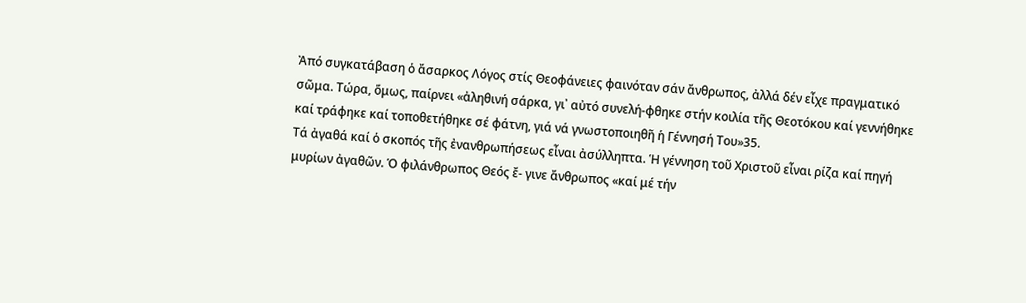Ἀπό συγκατάβαση ὁ ἄσαρκος Λόγος στίς Θεοφάνειες φαινόταν σάν ἄνθρωπος, ἀλλά δέν εἶχε πραγματικό σῶμα. Τώρα, ὅμως, παίρνει «ἀληθινή σάρκα, γι᾽ αὐτό συνελή-φθηκε στήν κοιλία τῆς Θεοτόκου καί γεννήθηκε καί τράφηκε καί τοποθετήθηκε σέ φάτνη, γιά νά γνωστοποιηθῆ ἡ Γέννησή Του»35.
Τά ἀγαθά καί ὁ σκοπός τῆς ἐνανθρωπήσεως εἶναι ἀσύλληπτα. Ἡ γέννηση τοῦ Χριστοῦ εἶναι ρίζα καί πηγή μυρίων ἀγαθῶν. Ὁ φιλάνθρωπος Θεός ἔ- γινε ἄνθρωπος «καί μέ τήν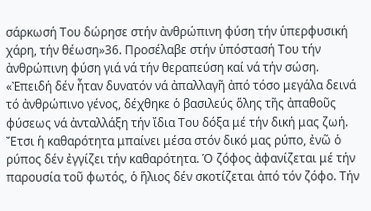σάρκωσή Του δώρησε στήν ἀνθρώπινη φύση τήν ὑπερφυσική χάρη, τήν θέωση»36. Προσέλαβε στήν ὑπόστασή Του τήν ἀνθρώπινη φύση γιά νά τήν θεραπεύση καί νά τήν σώση. «Ἐπειδή δέν ἦταν δυνατόν νά ἀπαλλαγῆ ἀπό τόσο μεγάλα δεινά τό ἀνθρώπινο γένος, δέχθηκε ὁ βασιλεύς ὅλης τῆς ἀπαθοῦς φύσεως νά ἀνταλλάξη τήν ἴδια Του δόξα μέ τήν δική μας ζωή. Ἔτσι ἡ καθαρότητα μπαίνει μέσα στόν δικό μας ρύπο, ἐνῶ ὁ ρύπος δέν ἐγγίζει τήν καθαρότητα. Ὁ ζόφος ἀφανίζεται μέ τήν παρουσία τοῦ φωτός, ὁ ἥλιος δέν σκοτίζεται ἀπό τόν ζόφο. Τήν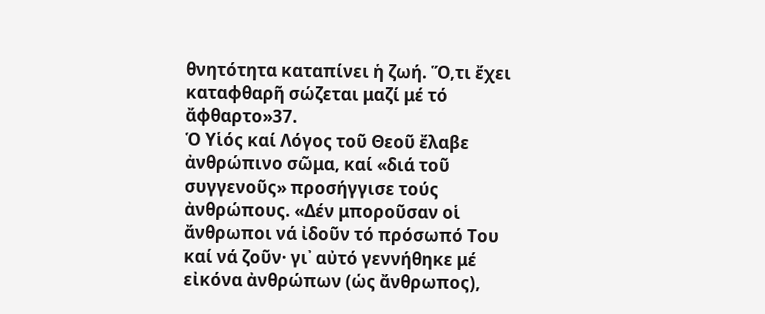θνητότητα καταπίνει ἡ ζωή. Ὅ,τι ἔχει καταφθαρῆ σώζεται μαζί μέ τό ἄφθαρτο»37.
Ὁ Υἱός καί Λόγος τοῦ Θεοῦ ἔλαβε ἀνθρώπινο σῶμα, καί «διά τοῦ συγγενοῦς» προσήγγισε τούς ἀνθρώπους. «Δέν μποροῦσαν οἱ ἄνθρωποι νά ἰδοῦν τό πρόσωπό Του καί νά ζοῦν· γι᾿ αὐτό γεννήθηκε μέ εἰκόνα ἀνθρώπων (ὡς ἄνθρωπος),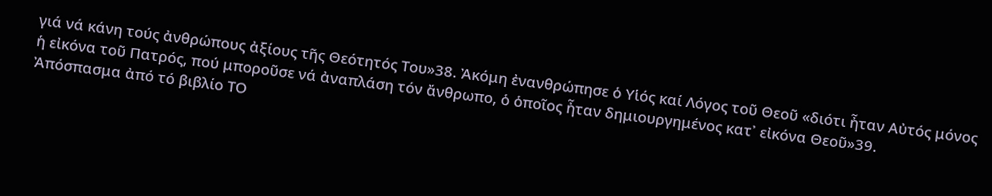γιά νά κάνη τούς ἀνθρώπους ἀξίους τῆς Θεότητός Του»38. Ἀκόμη ἐνανθρώπησε ὁ Υἱός καί Λόγος τοῦ Θεοῦ «διότι ἦταν Αὐτός μόνος ἡ εἰκόνα τοῦ Πατρός, πού μποροῦσε νά ἀναπλάση τόν ἄνθρωπο, ὁ ὁποῖος ἦταν δημιουργημένος κατ᾿ εἰκόνα Θεοῦ»39.
Ἀπόσπασμα ἀπό τό βιβλίο ΤΟ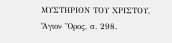ΜΥΣΤΗΡΙΟΝ ΤΟΥ ΧΡΙΣΤΟΥ, Ἅγιον Ὄρος, σ. 298.